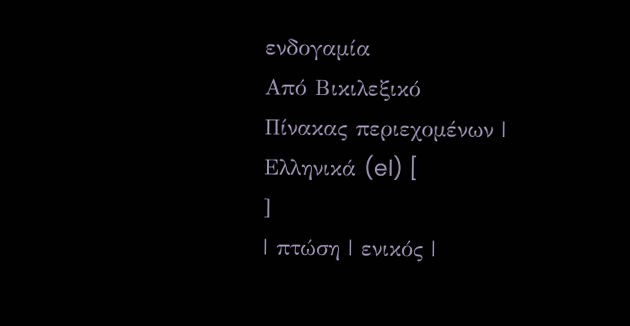ενδογαμία
Από Βικιλεξικό
Πίνακας περιεχομένων |
Ελληνικά (el) [
]
| πτώση | ενικός |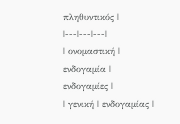πληθυντικός |
|---|---|---|
| ονομαστική | ενδογαμία | ενδογαμίες |
| γενική | ενδογαμίας |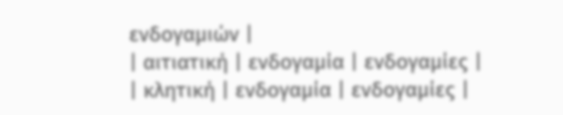ενδογαμιών |
| αιτιατική | ενδογαμία | ενδογαμίες |
| κλητική | ενδογαμία | ενδογαμίες |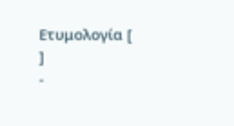Ετυμολογία [
]
-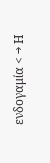ενδογαμία < → Η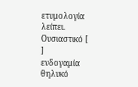ετυμολογία λείπει.
Ουσιαστικό [
]
ενδογαμία θηλυκό